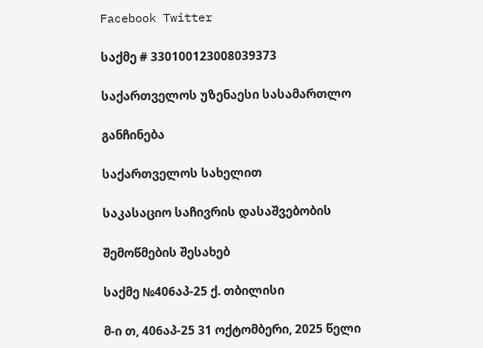Facebook Twitter

საქმე # 330100123008039373

საქართველოს უზენაესი სასამართლო

განჩინება

საქართველოს სახელით

საკასაციო საჩივრის დასაშვებობის

შემოწმების შესახებ

საქმე №406აპ-25 ქ. თბილისი

მ-ი თ, 406აპ-25 31 ოქტომბერი, 2025 წელი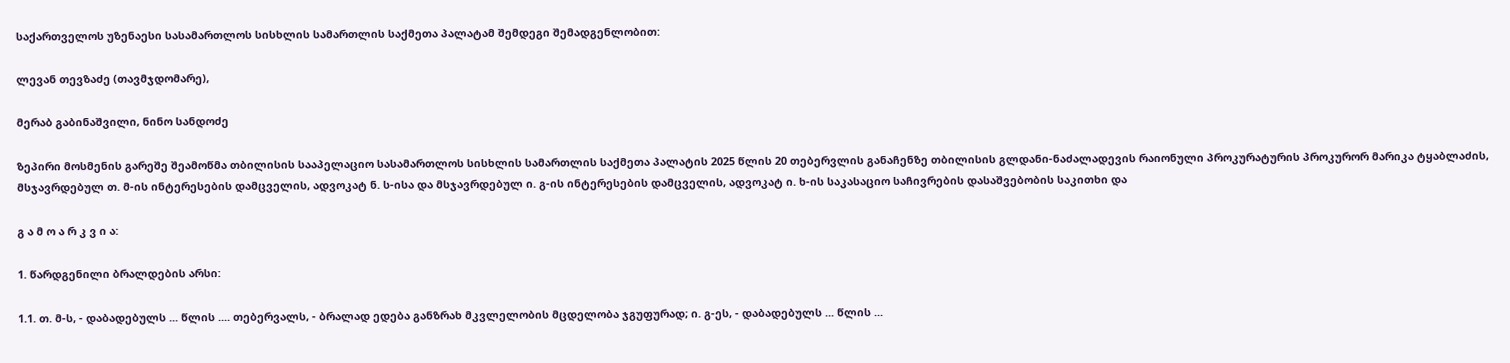საქართველოს უზენაესი სასამართლოს სისხლის სამართლის საქმეთა პალატამ შემდეგი შემადგენლობით:

ლევან თევზაძე (თავმჯდომარე),

მერაბ გაბინაშვილი, ნინო სანდოძე

ზეპირი მოსმენის გარეშე შეამოწმა თბილისის სააპელაციო სასამართლოს სისხლის სამართლის საქმეთა პალატის 2025 წლის 20 თებერვლის განაჩენზე თბილისის გლდანი-ნაძალადევის რაიონული პროკურატურის პროკურორ მარიკა ტყაბლაძის, მსჯავრდებულ თ. მ-ის ინტერესების დამცველის, ადვოკატ ნ. ს-ისა და მსჯავრდებულ ი. გ-ის ინტერესების დამცველის, ადვოკატ ი. ხ-ის საკასაციო საჩივრების დასაშვებობის საკითხი და

გ ა მ ო ა რ კ ვ ი ა:

1. წარდგენილი ბრალდების არსი:

1.1. თ. მ-ს, - დაბადებულს ... წლის .... თებერვალს, - ბრალად ედება განზრახ მკვლელობის მცდელობა ჯგუფურად; ი. გ-ეს, - დაბადებულს ... წლის ...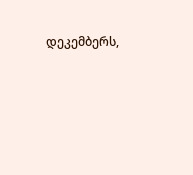დეკემბერს,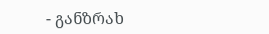- განზრახ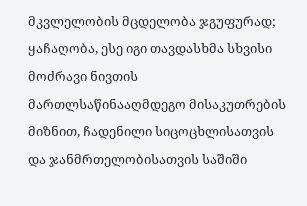მკვლელობის მცდელობა ჯგუფურად; ყაჩაღობა, ესე იგი თავდასხმა სხვისი მოძრავი ნივთის მართლსაწინააღმდეგო მისაკუთრების მიზნით, ჩადენილი სიცოცხლისათვის და ჯანმრთელობისათვის საშიში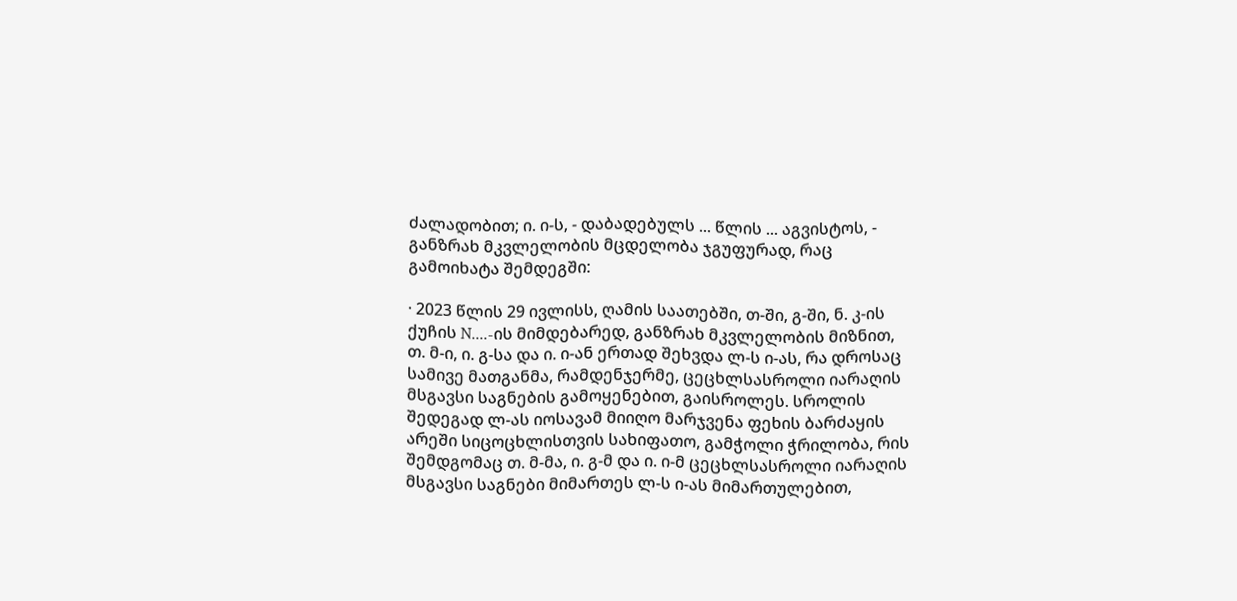ძალადობით; ი. ი-ს, - დაბადებულს ... წლის ... აგვისტოს, - განზრახ მკვლელობის მცდელობა ჯგუფურად, რაც გამოიხატა შემდეგში:

· 2023 წლის 29 ივლისს, ღამის საათებში, თ-ში, გ-ში, ნ. კ-ის ქუჩის N....-ის მიმდებარედ, განზრახ მკვლელობის მიზნით, თ. მ-ი, ი. გ-სა და ი. ი-ან ერთად შეხვდა ლ-ს ი-ას, რა დროსაც სამივე მათგანმა, რამდენჯერმე, ცეცხლსასროლი იარაღის მსგავსი საგნების გამოყენებით, გაისროლეს. სროლის შედეგად ლ-ას იოსავამ მიიღო მარჯვენა ფეხის ბარძაყის არეში სიცოცხლისთვის სახიფათო, გამჭოლი ჭრილობა, რის შემდგომაც თ. მ-მა, ი. გ-მ და ი. ი-მ ცეცხლსასროლი იარაღის მსგავსი საგნები მიმართეს ლ-ს ი-ას მიმართულებით,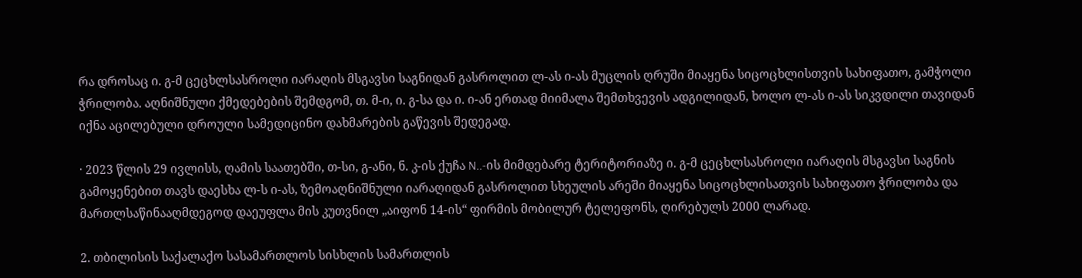რა დროსაც ი. გ-მ ცეცხლსასროლი იარაღის მსგავსი საგნიდან გასროლით ლ-ას ი-ას მუცლის ღრუში მიაყენა სიცოცხლისთვის სახიფათო, გამჭოლი ჭრილობა. აღნიშნული ქმედებების შემდგომ, თ. მ-ი, ი. გ-სა და ი. ი-ან ერთად მიიმალა შემთხვევის ადგილიდან, ხოლო ლ-ას ი-ას სიკვდილი თავიდან იქნა აცილებული დროული სამედიცინო დახმარების გაწევის შედეგად.

· 2023 წლის 29 ივლისს, ღამის საათებში, თ-სი, გ-ანი, ნ. კ-ის ქუჩა N..-ის მიმდებარე ტერიტორიაზე ი. გ-მ ცეცხლსასროლი იარაღის მსგავსი საგნის გამოყენებით თავს დაესხა ლ-ს ი-ას, ზემოაღნიშნული იარაღიდან გასროლით სხეულის არეში მიაყენა სიცოცხლისათვის სახიფათო ჭრილობა და მართლსაწინააღმდეგოდ დაეუფლა მის კუთვნილ „აიფონ 14-ის“ ფირმის მობილურ ტელეფონს, ღირებულს 2000 ლარად.

2. თბილისის საქალაქო სასამართლოს სისხლის სამართლის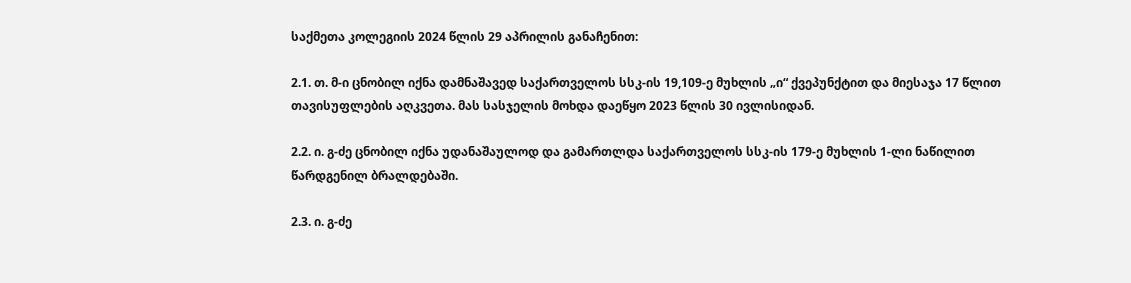საქმეთა კოლეგიის 2024 წლის 29 აპრილის განაჩენით:

2.1. თ. მ-ი ცნობილ იქნა დამნაშავედ საქართველოს სსკ-ის 19,109-ე მუხლის „ი“ ქვეპუნქტით და მიესაჯა 17 წლით თავისუფლების აღკვეთა. მას სასჯელის მოხდა დაეწყო 2023 წლის 30 ივლისიდან.

2.2. ი. გ-ძე ცნობილ იქნა უდანაშაულოდ და გამართლდა საქართველოს სსკ-ის 179-ე მუხლის 1-ლი ნაწილით წარდგენილ ბრალდებაში.

2.3. ი. გ-ძე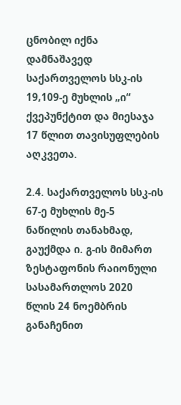ცნობილ იქნა დამნაშავედ საქართველოს სსკ-ის 19,109-ე მუხლის „ი“ ქვეპუნქტით და მიესაჯა 17 წლით თავისუფლების აღკვეთა.

2.4. საქართველოს სსკ-ის 67-ე მუხლის მე-5 ნაწილის თანახმად, გაუქმდა ი. გ-ის მიმართ ზესტაფონის რაიონული სასამართლოს 2020 წლის 24 ნოემბრის განაჩენით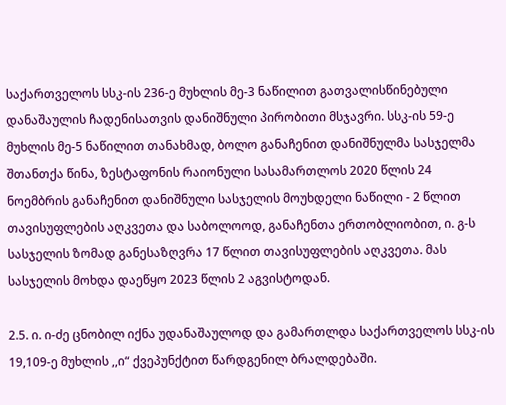საქართველოს სსკ-ის 236-ე მუხლის მე-3 ნაწილით გათვალისწინებული დანაშაულის ჩადენისათვის დანიშნული პირობითი მსჯავრი. სსკ-ის 59-ე მუხლის მე-5 ნაწილით თანახმად, ბოლო განაჩენით დანიშნულმა სასჯელმა შთანთქა წინა, ზესტაფონის რაიონული სასამართლოს 2020 წლის 24 ნოემბრის განაჩენით დანიშნული სასჯელის მოუხდელი ნაწილი - 2 წლით თავისუფლების აღკვეთა და საბოლოოდ, განაჩენთა ერთობლიობით, ი. გ-ს სასჯელის ზომად განესაზღვრა 17 წლით თავისუფლების აღკვეთა. მას სასჯელის მოხდა დაეწყო 2023 წლის 2 აგვისტოდან.

2.5. ი. ი-ძე ცნობილ იქნა უდანაშაულოდ და გამართლდა საქართველოს სსკ-ის 19,109-ე მუხლის ,,ი“ ქვეპუნქტით წარდგენილ ბრალდებაში.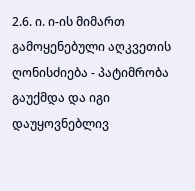2.6. ი. ი-ის მიმართ გამოყენებული აღკვეთის ღონისძიება - პატიმრობა გაუქმდა და იგი დაუყოვნებლივ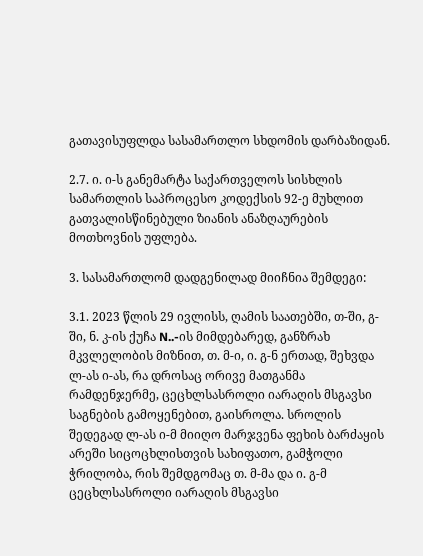გათავისუფლდა სასამართლო სხდომის დარბაზიდან.

2.7. ი. ი-ს განემარტა საქართველოს სისხლის სამართლის საპროცესო კოდექსის 92-ე მუხლით გათვალისწინებული ზიანის ანაზღაურების მოთხოვნის უფლება.

3. სასამართლომ დადგენილად მიიჩნია შემდეგი:

3.1. 2023 წლის 29 ივლისს, ღამის საათებში, თ-ში, გ-ში, ნ. კ-ის ქუჩა N..-ის მიმდებარედ, განზრახ მკვლელობის მიზნით, თ. მ-ი, ი. გ-ნ ერთად, შეხვდა ლ-ას ი-ას, რა დროსაც ორივე მათგანმა რამდენჯერმე, ცეცხლსასროლი იარაღის მსგავსი საგნების გამოყენებით, გაისროლა. სროლის შედეგად ლ-ას ი-მ მიიღო მარჯვენა ფეხის ბარძაყის არეში სიცოცხლისთვის სახიფათო, გამჭოლი ჭრილობა, რის შემდგომაც თ. მ-მა და ი. გ-მ ცეცხლსასროლი იარაღის მსგავსი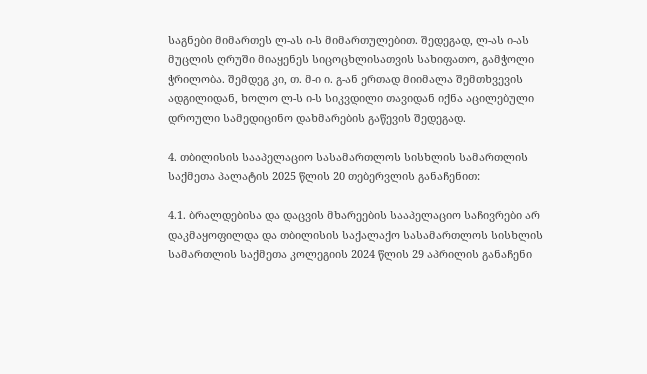საგნები მიმართეს ლ-ას ი-ს მიმართულებით. შედეგად, ლ-ას ი-ას მუცლის ღრუში მიაყენეს სიცოცხლისათვის სახიფათო, გამჭოლი ჭრილობა. შემდეგ კი, თ. მ-ი ი. გ-ან ერთად მიიმალა შემთხვევის ადგილიდან, ხოლო ლ-ს ი-ს სიკვდილი თავიდან იქნა აცილებული დროული სამედიცინო დახმარების გაწევის შედეგად.

4. თბილისის სააპელაციო სასამართლოს სისხლის სამართლის საქმეთა პალატის 2025 წლის 20 თებერვლის განაჩენით:

4.1. ბრალდებისა და დაცვის მხარეების სააპელაციო საჩივრები არ დაკმაყოფილდა და თბილისის საქალაქო სასამართლოს სისხლის სამართლის საქმეთა კოლეგიის 2024 წლის 29 აპრილის განაჩენი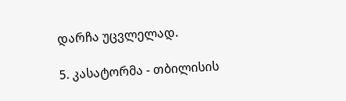დარჩა უცვლელად.

5. კასატორმა - თბილისის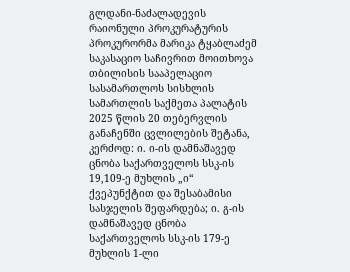გლდანი-ნაძალადევის რაიონული პროკურატურის პროკურორმა მარიკა ტყაბლაძემ საკასაციო საჩივრით მოითხოვა თბილისის სააპელაციო სასამართლოს სისხლის სამართლის საქმეთა პალატის 2025 წლის 20 თებერვლის განაჩენში ცვლილების შეტანა, კერძოდ: ი. ი-ის დამნაშავედ ცნობა საქართველოს სსკ-ის 19,109-ე მუხლის „ი“ ქვეპუნქტით და შესაბამისი სასჯელის შეფარდება; ი. გ-ის დამნაშავედ ცნობა საქართველოს სსკ-ის 179-ე მუხლის 1-ლი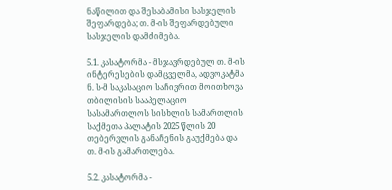ნაწილით და შესაბამისი სასჯელის შეფარდება; თ. მ-ის შეფარდებული სასჯელის დამძიმება.

5.1. კასატორმა - მსჯავრდებულ თ. მ-ის ინტერესების დამცველმა, ადვოკატმა ნ. ს-მ საკასაციო საჩივრით მოითხოვა თბილისის სააპელაციო სასამართლოს სისხლის სამართლის საქმეთა პალატის 2025 წლის 20 თებერვლის განაჩენის გაუქმება და თ. მ-ის გამართლება.

5.2. კასატორმა -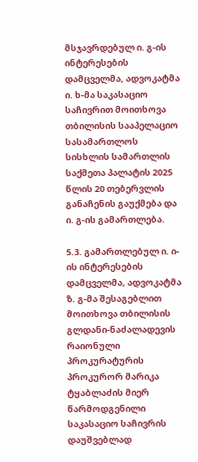მსჯავრდებულ ი. გ-ის ინტერესების დამცველმა, ადვოკატმა ი. ხ-მა საკასაციო საჩივრით მოითხოვა თბილისის სააპელაციო სასამართლოს სისხლის სამართლის საქმეთა პალატის 2025 წლის 20 თებერვლის განაჩენის გაუქმება და ი. გ-ის გამართლება.

5.3. გამართლებულ ი. ი-ის ინტერესების დამცველმა, ადვოკატმა ზ. გ-მა შესაგებლით მოითხოვა თბილისის გლდანი-ნაძალადევის რაიონული პროკურატურის პროკურორ მარიკა ტყაბლაძის მიერ წარმოდგენილი საკასაციო საჩივრის დაუშვებლად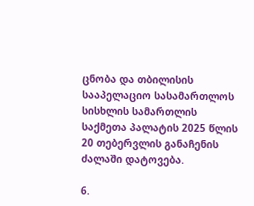ცნობა და თბილისის სააპელაციო სასამართლოს სისხლის სამართლის საქმეთა პალატის 2025 წლის 20 თებერვლის განაჩენის ძალაში დატოვება.

6.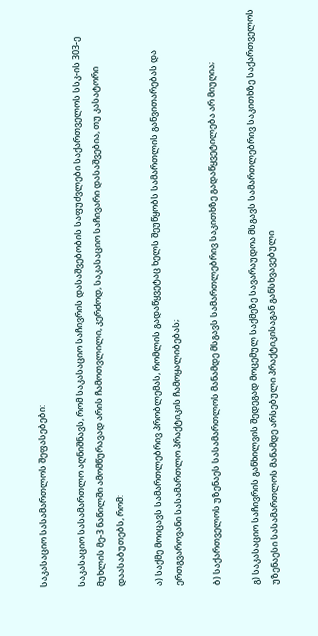საკასაციო სასამართლოს შეფასებები:

საკასაციო სასამართლო აღნიშნავს, რომ საკასაციო საჩივრის დასაშვებობის საფუძვლები საქართველოს სსკ-ის 303-ე მუხლის მე-3 ნაწილში ამომწურავად არის ჩამოთვლილი, კერძოდ, საკასაციო საჩივარი დასაშვებია, თუ კასატორი დაასაბუთებს, რომ:

ა) საქმე მოიცავს სამართლებრივ პრობლემას, რომლის გადაწყვეტაც ხელს შეუწყობს სამართლის განვითარებას და ერთგვაროვანი სასამართლო პრაქტიკის ჩამოყალიბებას;

ბ) საქართველოს უზენაეს სასამართლოს მანამდე მსგავს სამართლებრივ საკითხზე გადაწყვეტილება არ მიუღია;

გ) საკასაციო საჩივრის განხილვის შედეგად მოცემულ საქმეზე სავარაუდოა მსგავს სამართლებრივ საკითხზე საქართველოს უზენაესი სასამართლოს მანამდე არსებული პრაქტიკისაგან განსხვავებული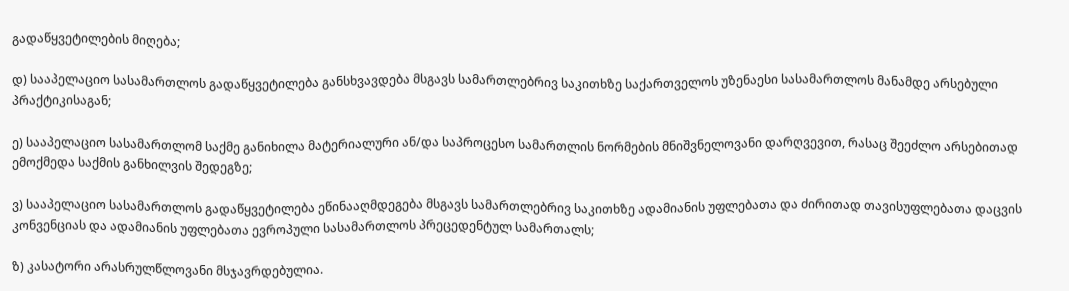გადაწყვეტილების მიღება;

დ) სააპელაციო სასამართლოს გადაწყვეტილება განსხვავდება მსგავს სამართლებრივ საკითხზე საქართველოს უზენაესი სასამართლოს მანამდე არსებული პრაქტიკისაგან;

ე) სააპელაციო სასამართლომ საქმე განიხილა მატერიალური ან/და საპროცესო სამართლის ნორმების მნიშვნელოვანი დარღვევით, რასაც შეეძლო არსებითად ემოქმედა საქმის განხილვის შედეგზე;

ვ) სააპელაციო სასამართლოს გადაწყვეტილება ეწინააღმდეგება მსგავს სამართლებრივ საკითხზე ადამიანის უფლებათა და ძირითად თავისუფლებათა დაცვის კონვენციას და ადამიანის უფლებათა ევროპული სასამართლოს პრეცედენტულ სამართალს;

ზ) კასატორი არასრულწლოვანი მსჯავრდებულია.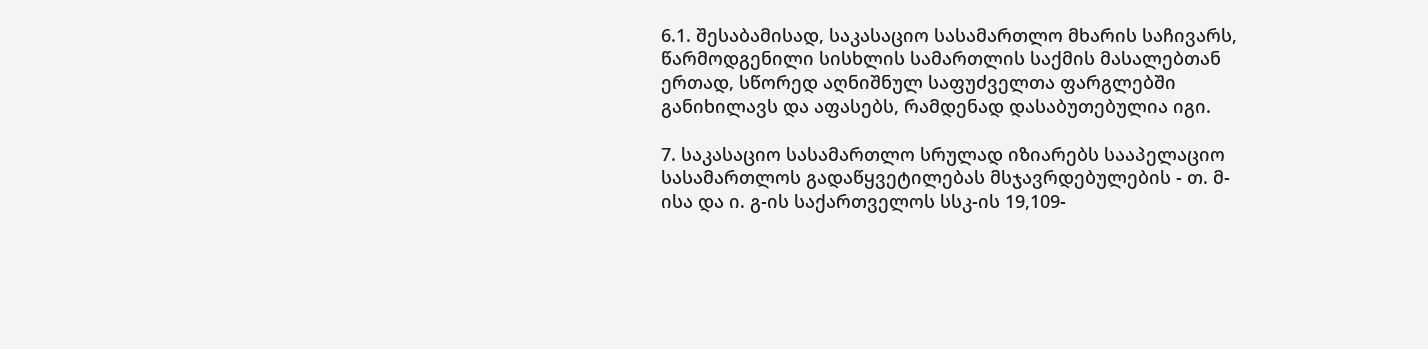6.1. შესაბამისად, საკასაციო სასამართლო მხარის საჩივარს, წარმოდგენილი სისხლის სამართლის საქმის მასალებთან ერთად, სწორედ აღნიშნულ საფუძველთა ფარგლებში განიხილავს და აფასებს, რამდენად დასაბუთებულია იგი.

7. საკასაციო სასამართლო სრულად იზიარებს სააპელაციო სასამართლოს გადაწყვეტილებას მსჯავრდებულების - თ. მ-ისა და ი. გ-ის საქართველოს სსკ-ის 19,109-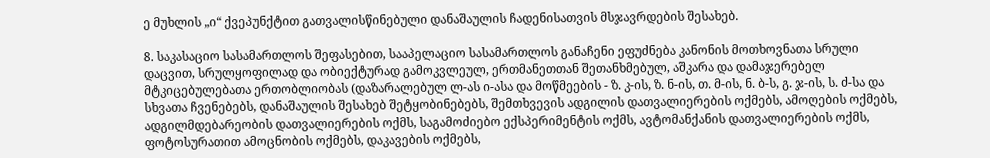ე მუხლის „ი“ ქვეპუნქტით გათვალისწინებული დანაშაულის ჩადენისათვის მსჯავრდების შესახებ.

8. საკასაციო სასამართლოს შეფასებით, სააპელაციო სასამართლოს განაჩენი ეფუძნება კანონის მოთხოვნათა სრული დაცვით, სრულყოფილად და ობიექტურად გამოკვლეულ, ერთმანეთთან შეთანხმებულ, აშკარა და დამაჯერებელ მტკიცებულებათა ერთობლიობას (დაზარალებულ ლ-ას ი-ასა და მოწმეების - ზ. კ-ის, ზ. ნ-ის, თ. მ-ის, ნ. ბ-ს, გ. ჯ-ის, ს. ძ-სა და სხვათა ჩვენებებს, დანაშაულის შესახებ შეტყობინებებს, შემთხვევის ადგილის დათვალიერების ოქმებს, ამოღების ოქმებს, ადგილმდებარეობის დათვალიერების ოქმს, საგამოძიებო ექსპერიმენტის ოქმს, ავტომანქანის დათვალიერების ოქმს, ფოტოსურათით ამოცნობის ოქმებს, დაკავების ოქმებს,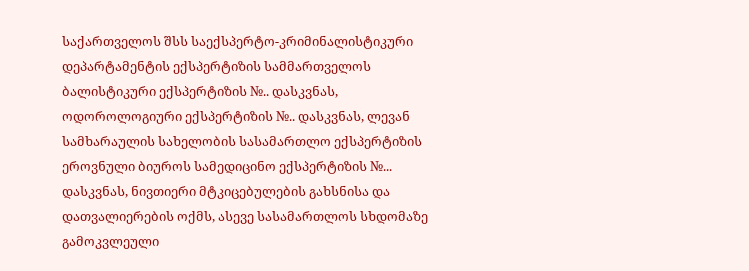საქართველოს შსს საექსპერტო-კრიმინალისტიკური დეპარტამენტის ექსპერტიზის სამმართველოს ბალისტიკური ექსპერტიზის №.. დასკვნას, ოდოროლოგიური ექსპერტიზის №.. დასკვნას, ლევან სამხარაულის სახელობის სასამართლო ექსპერტიზის ეროვნული ბიუროს სამედიცინო ექსპერტიზის №... დასკვნას, ნივთიერი მტკიცებულების გახსნისა და დათვალიერების ოქმს, ასევე სასამართლოს სხდომაზე გამოკვლეული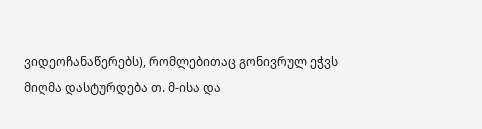ვიდეოჩანაწერებს), რომლებითაც გონივრულ ეჭვს მიღმა დასტურდება თ. მ-ისა და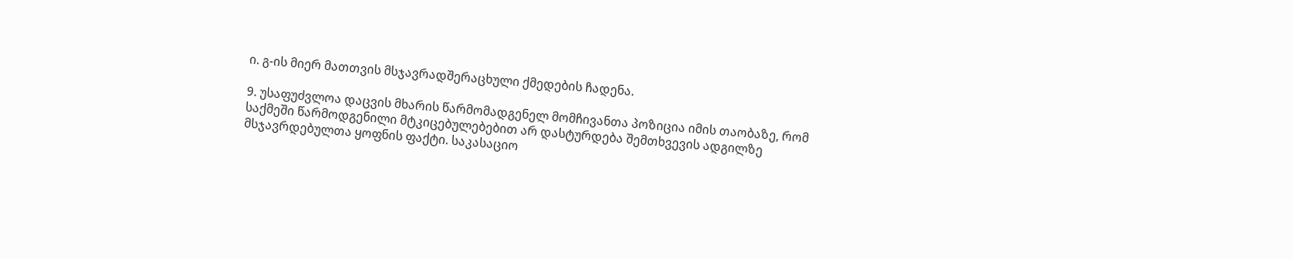ი. გ-ის მიერ მათთვის მსჯავრადშერაცხული ქმედების ჩადენა.

9. უსაფუძვლოა დაცვის მხარის წარმომადგენელ მომჩივანთა პოზიცია იმის თაობაზე, რომ საქმეში წარმოდგენილი მტკიცებულებებით არ დასტურდება შემთხვევის ადგილზე მსჯავრდებულთა ყოფნის ფაქტი. საკასაციო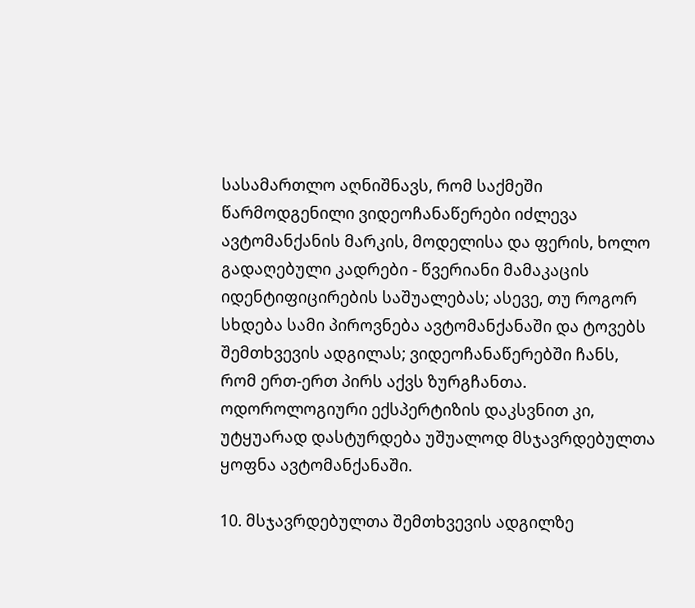სასამართლო აღნიშნავს, რომ საქმეში წარმოდგენილი ვიდეოჩანაწერები იძლევა ავტომანქანის მარკის, მოდელისა და ფერის, ხოლო გადაღებული კადრები - წვერიანი მამაკაცის იდენტიფიცირების საშუალებას; ასევე, თუ როგორ სხდება სამი პიროვნება ავტომანქანაში და ტოვებს შემთხვევის ადგილას; ვიდეოჩანაწერებში ჩანს, რომ ერთ-ერთ პირს აქვს ზურგჩანთა. ოდოროლოგიური ექსპერტიზის დაკსვნით კი, უტყუარად დასტურდება უშუალოდ მსჯავრდებულთა ყოფნა ავტომანქანაში.

10. მსჯავრდებულთა შემთხვევის ადგილზე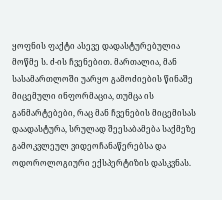ყოფნის ფაქტი ასევე დადასტურებულია მოწმე ს. ძ-ის ჩვენებით. მართალია, მან სასამართლოში უარყო გამოძიების წინაშე მიცემული ინფორმაცია, თუმცა ის განმარტებები, რაც მან ჩვენების მიცემისას დაადასტურა, სრულად შეესაბამება საქმეზე გამოკვლეულ ვიდეოჩანაწერებსა და ოდოროლოგიური ექსპერტიზის დასკვნას.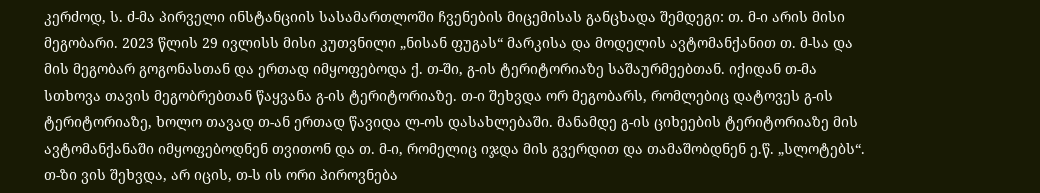კერძოდ, ს. ძ-მა პირველი ინსტანციის სასამართლოში ჩვენების მიცემისას განცხადა შემდეგი: თ. მ-ი არის მისი მეგობარი. 2023 წლის 29 ივლისს მისი კუთვნილი „ნისან ფუგას“ მარკისა და მოდელის ავტომანქანით თ. მ-სა და მის მეგობარ გოგონასთან და ერთად იმყოფებოდა ქ. თ-ში, გ-ის ტერიტორიაზე საშაურმეებთან. იქიდან თ-მა სთხოვა თავის მეგობრებთან წაყვანა გ-ის ტერიტორიაზე. თ-ი შეხვდა ორ მეგობარს, რომლებიც დატოვეს გ-ის ტერიტორიაზე, ხოლო თავად თ-ან ერთად წავიდა ლ-ოს დასახლებაში. მანამდე გ-ის ციხეების ტერიტორიაზე მის ავტომანქანაში იმყოფებოდნენ თვითონ და თ. მ-ი, რომელიც იჯდა მის გვერდით და თამაშობდნენ ე.წ. „სლოტებს“. თ-ზი ვის შეხვდა, არ იცის, თ-ს ის ორი პიროვნება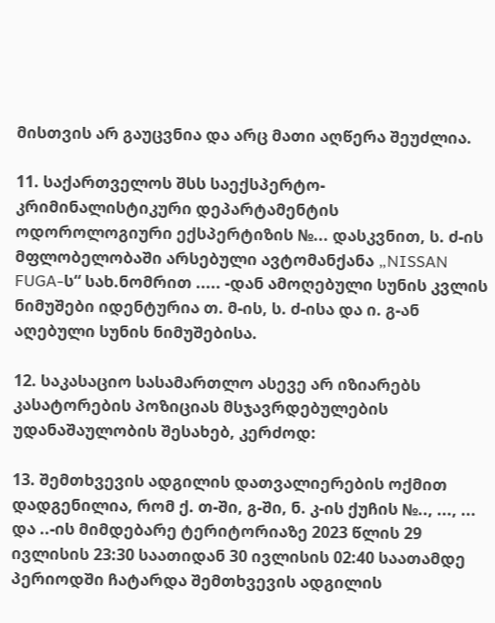მისთვის არ გაუცვნია და არც მათი აღწერა შეუძლია.

11. საქართველოს შსს საექსპერტო-კრიმინალისტიკური დეპარტამენტის ოდოროლოგიური ექსპერტიზის №... დასკვნით, ს. ძ-ის მფლობელობაში არსებული ავტომანქანა „NISSAN FUGA-ს“ სახ.ნომრით ..... -დან ამოღებული სუნის კვლის ნიმუშები იდენტურია თ. მ-ის, ს. ძ-ისა და ი. გ-ან აღებული სუნის ნიმუშებისა.

12. საკასაციო სასამართლო ასევე არ იზიარებს კასატორების პოზიციას მსჯავრდებულების უდანაშაულობის შესახებ, კერძოდ:

13. შემთხვევის ადგილის დათვალიერების ოქმით დადგენილია, რომ ქ. თ-ში, გ-ში, ნ. კ-ის ქუჩის №.., ..., ... და ..-ის მიმდებარე ტერიტორიაზე 2023 წლის 29 ივლისის 23:30 საათიდან 30 ივლისის 02:40 საათამდე პერიოდში ჩატარდა შემთხვევის ადგილის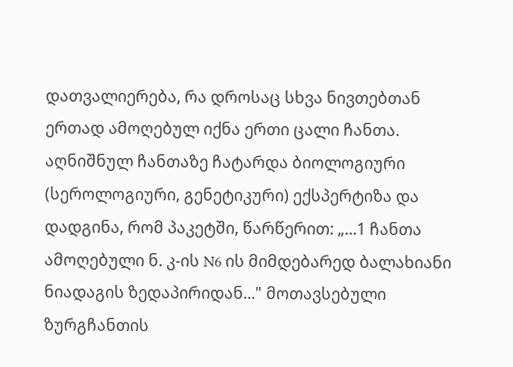დათვალიერება, რა დროსაც სხვა ნივთებთან ერთად ამოღებულ იქნა ერთი ცალი ჩანთა. აღნიშნულ ჩანთაზე ჩატარდა ბიოლოგიური (სეროლოგიური, გენეტიკური) ექსპერტიზა და დადგინა, რომ პაკეტში, წარწერით: „...1 ჩანთა ამოღებული ნ. კ-ის N6 ის მიმდებარედ ბალახიანი ნიადაგის ზედაპირიდან..." მოთავსებული ზურგჩანთის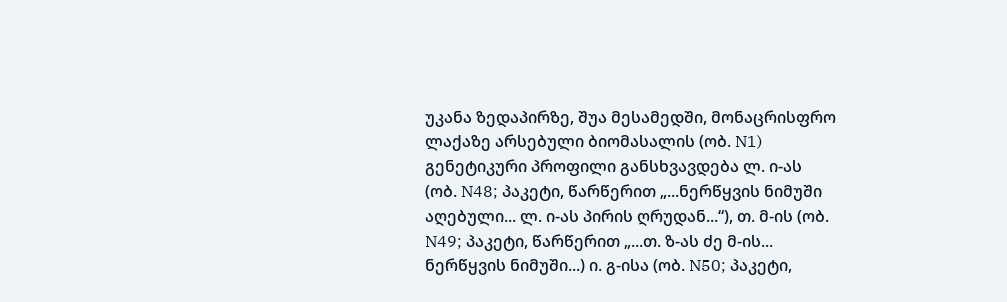უკანა ზედაპირზე, შუა მესამედში, მონაცრისფრო ლაქაზე არსებული ბიომასალის (ობ. N1) გენეტიკური პროფილი განსხვავდება ლ. ი-ას (ობ. N48; პაკეტი, წარწერით „...ნერწყვის ნიმუში აღებული... ლ. ი-ას პირის ღრუდან...“), თ. მ-ის (ობ. N49; პაკეტი, წარწერით „...თ. ზ-ას ძე მ-ის... ნერწყვის ნიმუში...) ი. გ-ისა (ობ. N50; პაკეტი,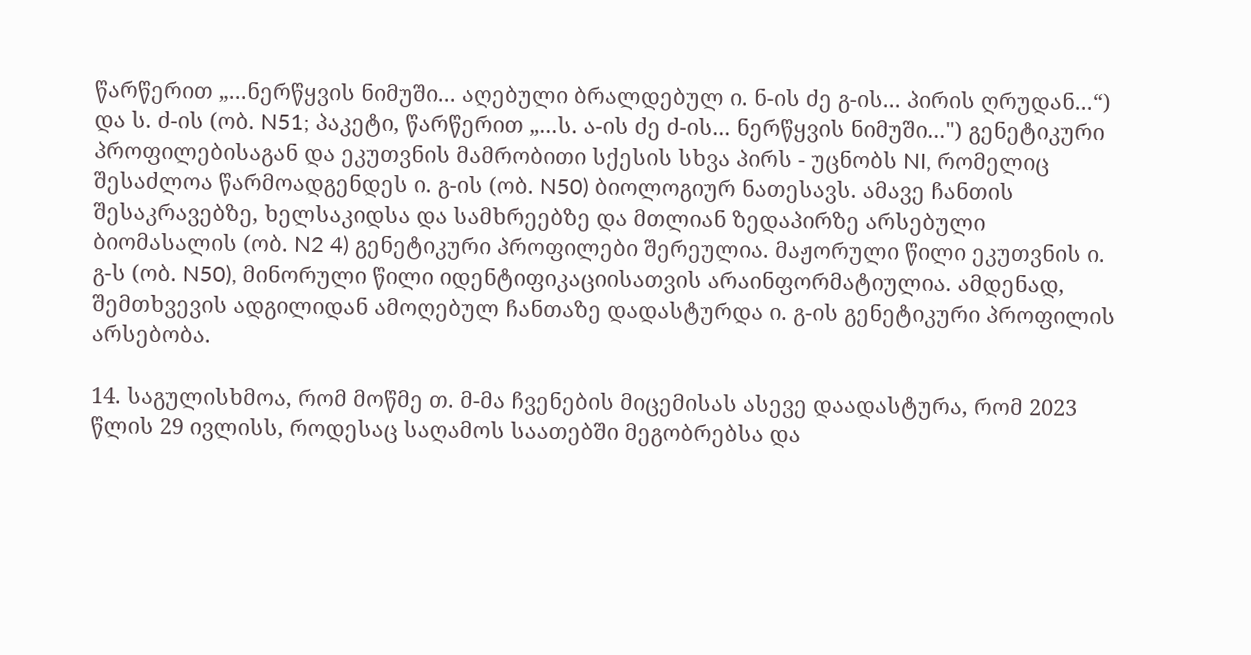წარწერით „...ნერწყვის ნიმუში... აღებული ბრალდებულ ი. ნ-ის ძე გ-ის... პირის ღრუდან...“) და ს. ძ-ის (ობ. N51; პაკეტი, წარწერით „...ს. ა-ის ძე ძ-ის... ნერწყვის ნიმუში...") გენეტიკური პროფილებისაგან და ეკუთვნის მამრობითი სქესის სხვა პირს - უცნობს NI, რომელიც შესაძლოა წარმოადგენდეს ი. გ-ის (ობ. N50) ბიოლოგიურ ნათესავს. ამავე ჩანთის შესაკრავებზე, ხელსაკიდსა და სამხრეებზე და მთლიან ზედაპირზე არსებული ბიომასალის (ობ. N2 4) გენეტიკური პროფილები შერეულია. მაჟორული წილი ეკუთვნის ი. გ-ს (ობ. N50), მინორული წილი იდენტიფიკაციისათვის არაინფორმატიულია. ამდენად, შემთხვევის ადგილიდან ამოღებულ ჩანთაზე დადასტურდა ი. გ-ის გენეტიკური პროფილის არსებობა.

14. საგულისხმოა, რომ მოწმე თ. მ-მა ჩვენების მიცემისას ასევე დაადასტურა, რომ 2023 წლის 29 ივლისს, როდესაც საღამოს საათებში მეგობრებსა და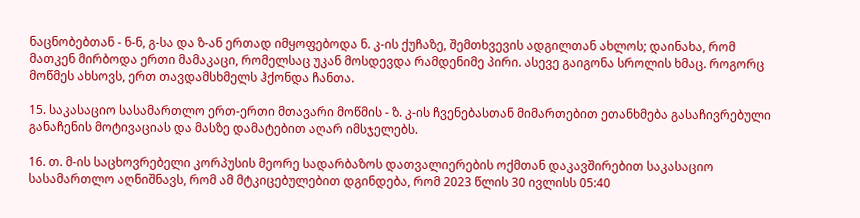ნაცნობებთან - ნ-ნ, გ-სა და ზ-ან ერთად იმყოფებოდა ნ. კ-ის ქუჩაზე, შემთხვევის ადგილთან ახლოს; დაინახა, რომ მათკენ მირბოდა ერთი მამაკაცი, რომელსაც უკან მოსდევდა რამდენიმე პირი. ასევე გაიგონა სროლის ხმაც. როგორც მოწმეს ახსოვს, ერთ თავდამსხმელს ჰქონდა ჩანთა.

15. საკასაციო სასამართლო ერთ-ერთი მთავარი მოწმის - ზ. კ-ის ჩვენებასთან მიმართებით ეთანხმება გასაჩივრებული განაჩენის მოტივაციას და მასზე დამატებით აღარ იმსჯელებს.

16. თ. მ-ის საცხოვრებელი კორპუსის მეორე სადარბაზოს დათვალიერების ოქმთან დაკავშირებით საკასაციო სასამართლო აღნიშნავს, რომ ამ მტკიცებულებით დგინდება, რომ 2023 წლის 30 ივლისს 05:40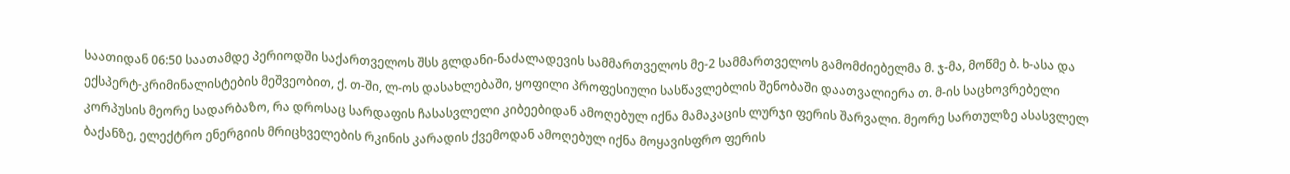საათიდან 06:50 საათამდე პერიოდში საქართველოს შსს გლდანი-ნაძალადევის სამმართველოს მე-2 სამმართველოს გამომძიებელმა მ. ჯ-მა, მოწმე ბ. ხ-ასა და ექსპერტ-კრიმინალისტების მეშვეობით, ქ. თ-ში, ლ-ოს დასახლებაში, ყოფილი პროფესიული სასწავლებლის შენობაში დაათვალიერა თ. მ-ის საცხოვრებელი კორპუსის მეორე სადარბაზო, რა დროსაც სარდაფის ჩასასვლელი კიბეებიდან ამოღებულ იქნა მამაკაცის ლურჯი ფერის შარვალი. მეორე სართულზე ასასვლელ ბაქანზე, ელექტრო ენერგიის მრიცხველების რკინის კარადის ქვემოდან ამოღებულ იქნა მოყავისფრო ფერის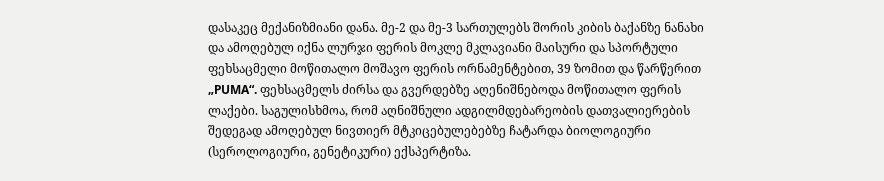დასაკეც მექანიზმიანი დანა. მე-2 და მე-3 სართულებს შორის კიბის ბაქანზე ნანახი და ამოღებულ იქნა ლურჯი ფერის მოკლე მკლავიანი მაისური და სპორტული ფეხსაცმელი მოწითალო მოშავო ფერის ორნამენტებით, 39 ზომით და წარწერით „PUMA“. ფეხსაცმელს ძირსა და გვერდებზე აღენიშნებოდა მოწითალო ფერის ლაქები. საგულისხმოა, რომ აღნიშნული ადგილმდებარეობის დათვალიერების შედეგად ამოღებულ ნივთიერ მტკიცებულებებზე ჩატარდა ბიოლოგიური (სეროლოგიური, გენეტიკური) ექსპერტიზა.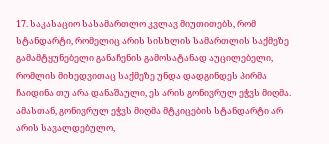17. საკასაციო სასამართლო კვლავ მიუთითებს, რომ სტანდარტი, რომელიც არის სისხლის სამართლის საქმეზე გამამტყუნებელი განაჩენის გამოსატანად აუცილებელი, რომლის მიხედვითაც საქმეზე უნდა დადგინდეს პირმა ჩაიდინა თუ არა დანაშაული, ეს არის გონივრულ ეჭვს მიღმა. ამასთან, გონივრულ ეჭვს მიღმა მტკიცების სტანდარტი არ არის სავალდებულო,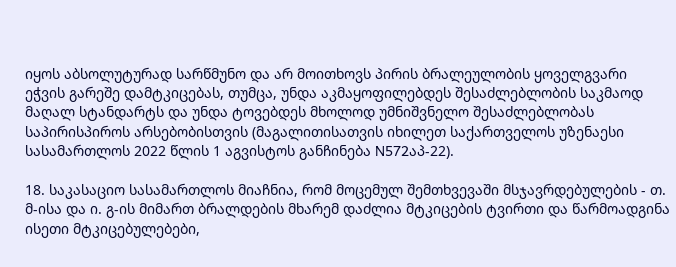იყოს აბსოლუტურად სარწმუნო და არ მოითხოვს პირის ბრალეულობის ყოველგვარი ეჭვის გარეშე დამტკიცებას, თუმცა, უნდა აკმაყოფილებდეს შესაძლებლობის საკმაოდ მაღალ სტანდარტს და უნდა ტოვებდეს მხოლოდ უმნიშვნელო შესაძლებლობას საპირისპიროს არსებობისთვის (მაგალითისათვის იხილეთ საქართველოს უზენაესი სასამართლოს 2022 წლის 1 აგვისტოს განჩინება N572აპ-22).

18. საკასაციო სასამართლოს მიაჩნია, რომ მოცემულ შემთხვევაში მსჯავრდებულების - თ. მ-ისა და ი. გ-ის მიმართ ბრალდების მხარემ დაძლია მტკიცების ტვირთი და წარმოადგინა ისეთი მტკიცებულებები,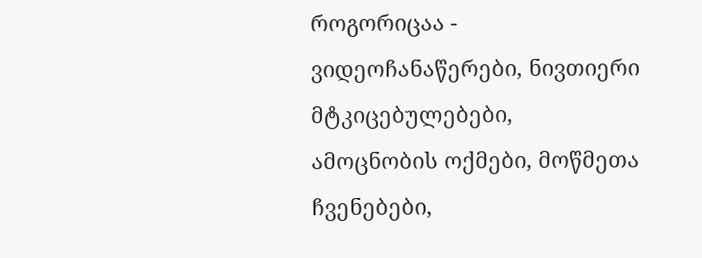როგორიცაა - ვიდეოჩანაწერები, ნივთიერი მტკიცებულებები, ამოცნობის ოქმები, მოწმეთა ჩვენებები,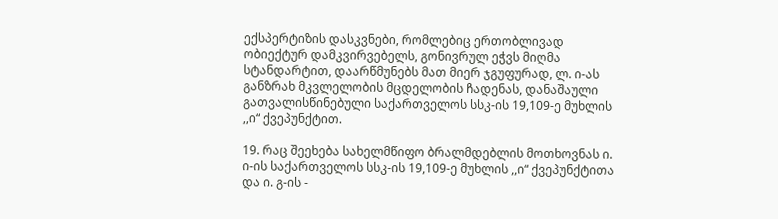ექსპერტიზის დასკვნები, რომლებიც ერთობლივად ობიექტურ დამკვირვებელს, გონივრულ ეჭვს მიღმა სტანდარტით, დაარწმუნებს მათ მიერ ჯგუფურად, ლ. ი-ას განზრახ მკვლელობის მცდელობის ჩადენას, დანაშაული გათვალისწინებული საქართველოს სსკ-ის 19,109-ე მუხლის ,,ი“ ქვეპუნქტით.

19. რაც შეეხება სახელმწიფო ბრალმდებლის მოთხოვნას ი. ი-ის საქართველოს სსკ-ის 19,109-ე მუხლის ,,ი“ ქვეპუნქტითა და ი. გ-ის -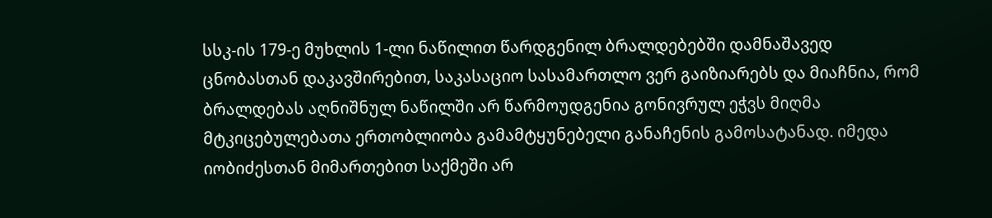სსკ-ის 179-ე მუხლის 1-ლი ნაწილით წარდგენილ ბრალდებებში დამნაშავედ ცნობასთან დაკავშირებით, საკასაციო სასამართლო ვერ გაიზიარებს და მიაჩნია, რომ ბრალდებას აღნიშნულ ნაწილში არ წარმოუდგენია გონივრულ ეჭვს მიღმა მტკიცებულებათა ერთობლიობა გამამტყუნებელი განაჩენის გამოსატანად. იმედა იობიძესთან მიმართებით საქმეში არ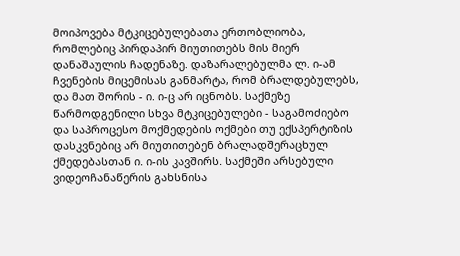მოიპოვება მტკიცებულებათა ერთობლიობა, რომლებიც პირდაპირ მიუთითებს მის მიერ დანაშაულის ჩადენაზე. დაზარალებულმა ლ. ი-ამ ჩვენების მიცემისას განმარტა, რომ ბრალდებულებს, და მათ შორის - ი. ი-ც არ იცნობს. საქმეზე წარმოდგენილი სხვა მტკიცებულები - საგამოძიებო და საპროცესო მოქმედების ოქმები თუ ექსპერტიზის დასკვნებიც არ მიუთითებენ ბრალადშერაცხულ ქმედებასთან ი. ი-ის კავშირს. საქმეში არსებული ვიდეოჩანაწერის გახსნისა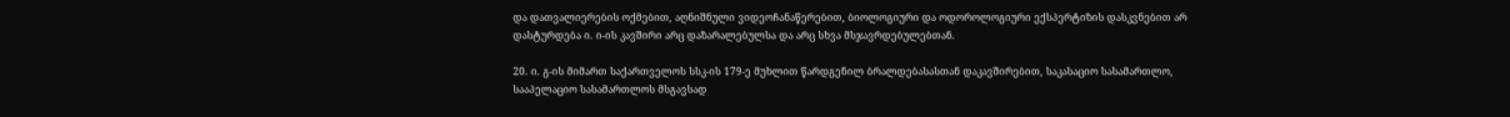და დათვალიერების ოქმებით, აღნიშნული ვიდეოჩანაწერებით, ბიოლოგიური და ოდოროლოგიური ექსპერტიზის დასკვნებით არ დასტურდება ი. ი-ის კავშირი არც დაზარალებულსა და არც სხვა მსჯავრდებულებთან.

20. ი. გ-ის მიმართ საქართველოს სსკ-ის 179-ე მუხლით წარდგენილ ბრალდებასასთან დაკავშირებით, საკასაციო სასამართლო, სააპელაციო სასამართლოს მსგავსად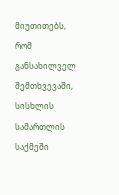მიუთითებს, რომ განსახილველ შემთხვევაში, სისხლის სამართლის საქმეში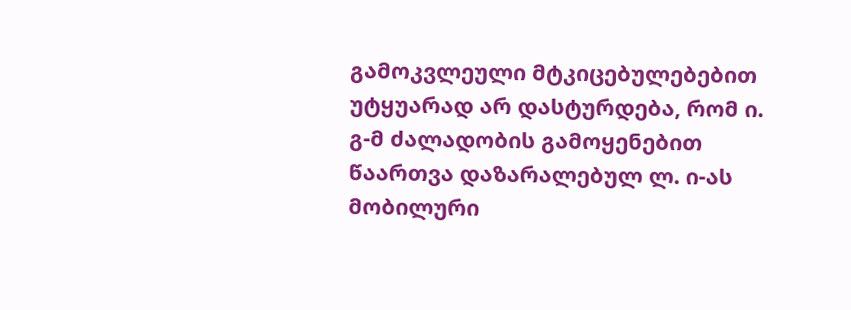გამოკვლეული მტკიცებულებებით უტყუარად არ დასტურდება, რომ ი. გ-მ ძალადობის გამოყენებით წაართვა დაზარალებულ ლ. ი-ას მობილური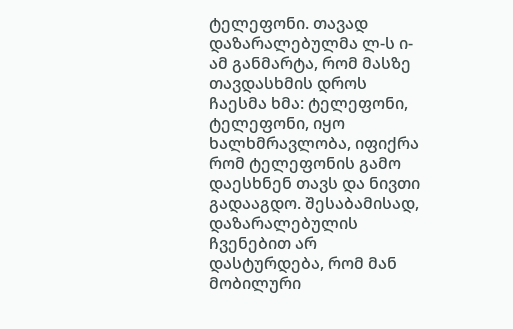ტელეფონი. თავად დაზარალებულმა ლ-ს ი-ამ განმარტა, რომ მასზე თავდასხმის დროს ჩაესმა ხმა: ტელეფონი, ტელეფონი, იყო ხალხმრავლობა, იფიქრა რომ ტელეფონის გამო დაესხნენ თავს და ნივთი გადააგდო. შესაბამისად, დაზარალებულის ჩვენებით არ დასტურდება, რომ მან მობილური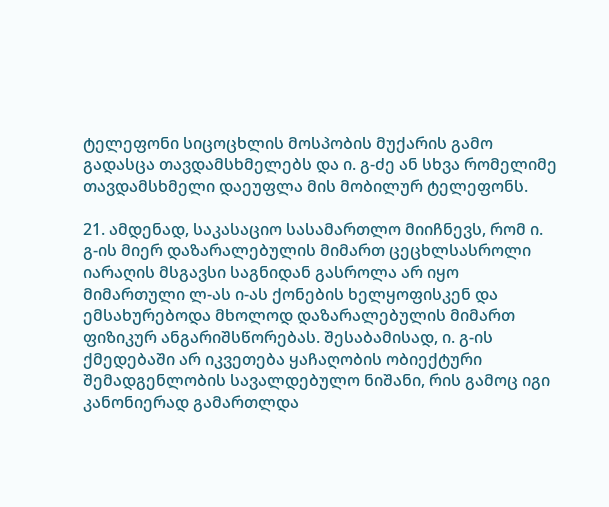ტელეფონი სიცოცხლის მოსპობის მუქარის გამო გადასცა თავდამსხმელებს და ი. გ-ძე ან სხვა რომელიმე თავდამსხმელი დაეუფლა მის მობილურ ტელეფონს.

21. ამდენად, საკასაციო სასამართლო მიიჩნევს, რომ ი. გ-ის მიერ დაზარალებულის მიმართ ცეცხლსასროლი იარაღის მსგავსი საგნიდან გასროლა არ იყო მიმართული ლ-ას ი-ას ქონების ხელყოფისკენ და ემსახურებოდა მხოლოდ დაზარალებულის მიმართ ფიზიკურ ანგარიშსწორებას. შესაბამისად, ი. გ-ის ქმედებაში არ იკვეთება ყაჩაღობის ობიექტური შემადგენლობის სავალდებულო ნიშანი, რის გამოც იგი კანონიერად გამართლდა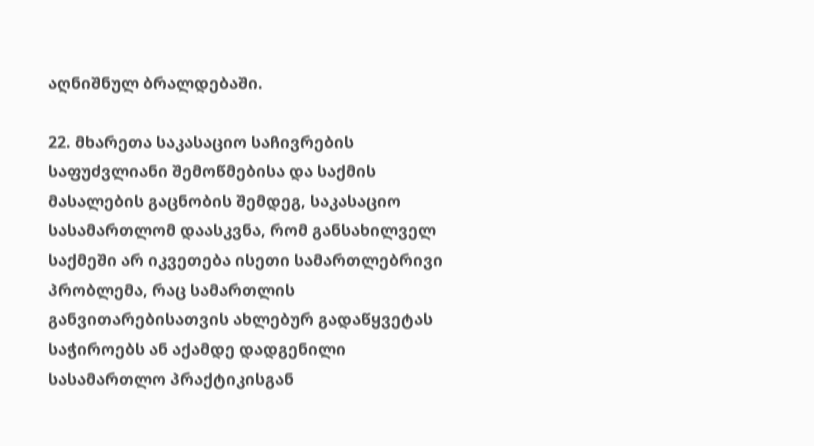აღნიშნულ ბრალდებაში.

22. მხარეთა საკასაციო საჩივრების საფუძვლიანი შემოწმებისა და საქმის მასალების გაცნობის შემდეგ, საკასაციო სასამართლომ დაასკვნა, რომ განსახილველ საქმეში არ იკვეთება ისეთი სამართლებრივი პრობლემა, რაც სამართლის განვითარებისათვის ახლებურ გადაწყვეტას საჭიროებს ან აქამდე დადგენილი სასამართლო პრაქტიკისგან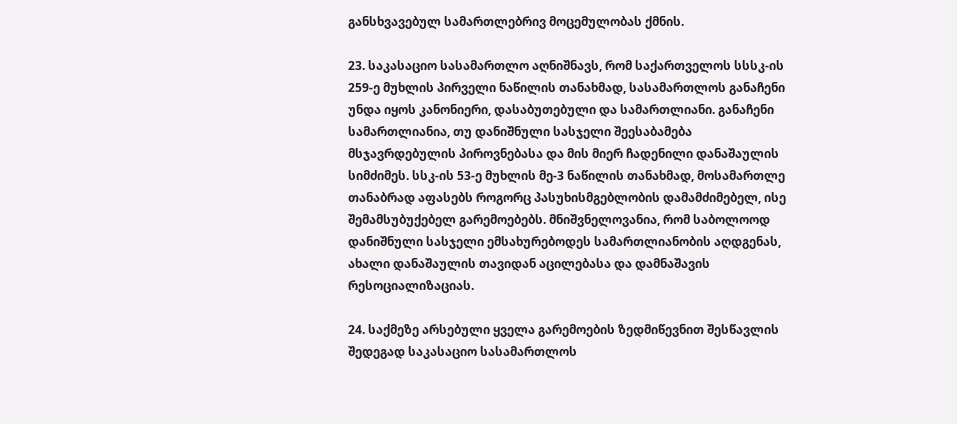განსხვავებულ სამართლებრივ მოცემულობას ქმნის.

23. საკასაციო სასამართლო აღნიშნავს, რომ საქართველოს სსსკ-ის 259-ე მუხლის პირველი ნაწილის თანახმად, სასამართლოს განაჩენი უნდა იყოს კანონიერი, დასაბუთებული და სამართლიანი. განაჩენი სამართლიანია, თუ დანიშნული სასჯელი შეესაბამება მსჯავრდებულის პიროვნებასა და მის მიერ ჩადენილი დანაშაულის სიმძიმეს. სსკ-ის 53-ე მუხლის მე-3 ნაწილის თანახმად, მოსამართლე თანაბრად აფასებს როგორც პასუხისმგებლობის დამამძიმებელ, ისე შემამსუბუქებელ გარემოებებს. მნიშვნელოვანია, რომ საბოლოოდ დანიშნული სასჯელი ემსახურებოდეს სამართლიანობის აღდგენას, ახალი დანაშაულის თავიდან აცილებასა და დამნაშავის რესოციალიზაციას.

24. საქმეზე არსებული ყველა გარემოების ზედმიწევნით შესწავლის შედეგად საკასაციო სასამართლოს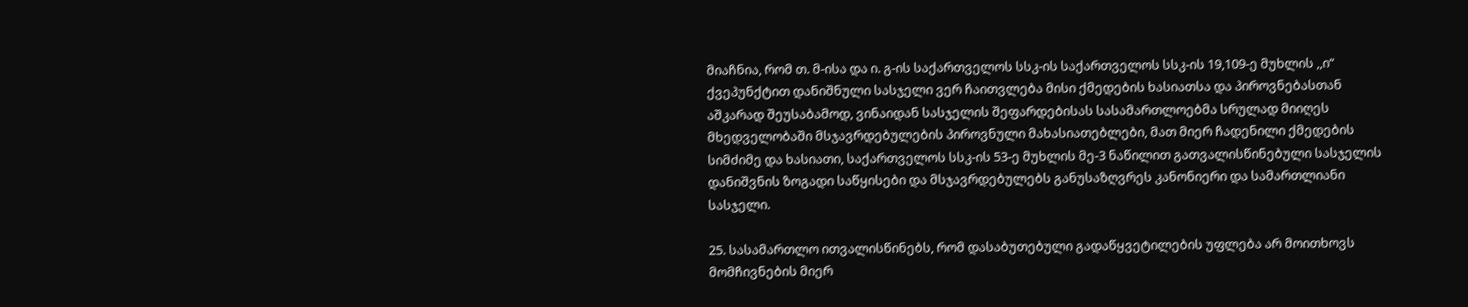მიაჩნია, რომ თ. მ-ისა და ი. გ-ის საქართველოს სსკ-ის საქართველოს სსკ-ის 19,109-ე მუხლის ,,ი“ ქვეპუნქტით დანიშნული სასჯელი ვერ ჩაითვლება მისი ქმედების ხასიათსა და პიროვნებასთან აშკარად შეუსაბამოდ, ვინაიდან სასჯელის შეფარდებისას სასამართლოებმა სრულად მიიღეს მხედველობაში მსჯავრდებულების პიროვნული მახასიათებლები, მათ მიერ ჩადენილი ქმედების სიმძიმე და ხასიათი, საქართველოს სსკ-ის 53-ე მუხლის მე-3 ნაწილით გათვალისწინებული სასჯელის დანიშვნის ზოგადი საწყისები და მსჯავრდებულებს განუსაზღვრეს კანონიერი და სამართლიანი სასჯელი.

25. სასამართლო ითვალისწინებს, რომ დასაბუთებული გადაწყვეტილების უფლება არ მოითხოვს მომჩივნების მიერ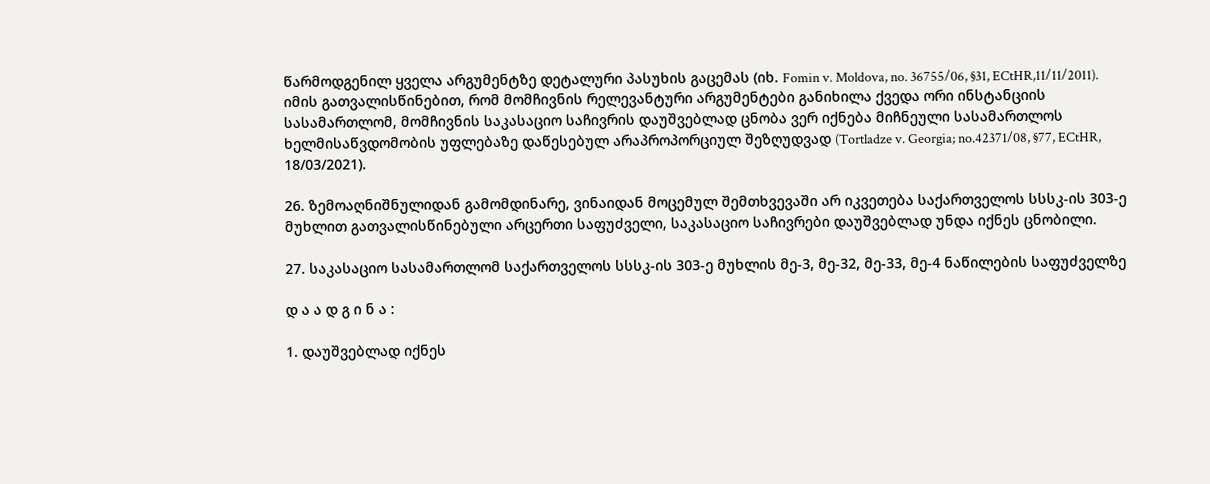წარმოდგენილ ყველა არგუმენტზე დეტალური პასუხის გაცემას (იხ. Fomin v. Moldova, no. 36755/06, §31, ECtHR,11/11/2011). იმის გათვალისწინებით, რომ მომჩივნის რელევანტური არგუმენტები განიხილა ქვედა ორი ინსტანციის სასამართლომ, მომჩივნის საკასაციო საჩივრის დაუშვებლად ცნობა ვერ იქნება მიჩნეული სასამართლოს ხელმისაწვდომობის უფლებაზე დაწესებულ არაპროპორციულ შეზღუდვად (Tortladze v. Georgia; no.42371/08, §77, ECtHR, 18/03/2021).

26. ზემოაღნიშნულიდან გამომდინარე, ვინაიდან მოცემულ შემთხვევაში არ იკვეთება საქართველოს სსსკ-ის 303-ე მუხლით გათვალისწინებული არცერთი საფუძველი, საკასაციო საჩივრები დაუშვებლად უნდა იქნეს ცნობილი.

27. საკასაციო სასამართლომ საქართველოს სსსკ-ის 303-ე მუხლის მე-3, მე-32, მე-33, მე-4 ნაწილების საფუძველზე

დ ა ა დ გ ი ნ ა :

1. დაუშვებლად იქნეს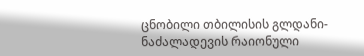ცნობილი თბილისის გლდანი-ნაძალადევის რაიონული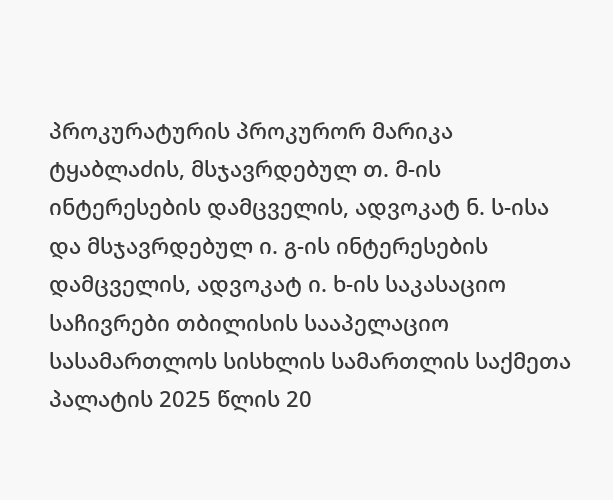პროკურატურის პროკურორ მარიკა ტყაბლაძის, მსჯავრდებულ თ. მ-ის ინტერესების დამცველის, ადვოკატ ნ. ს-ისა და მსჯავრდებულ ი. გ-ის ინტერესების დამცველის, ადვოკატ ი. ხ-ის საკასაციო საჩივრები თბილისის სააპელაციო სასამართლოს სისხლის სამართლის საქმეთა პალატის 2025 წლის 20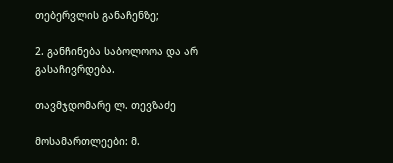თებერვლის განაჩენზე;

2. განჩინება საბოლოოა და არ გასაჩივრდება.

თავმჯდომარე ლ. თევზაძე

მოსამართლეები: მ.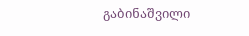გაბინაშვილი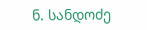ნ. სანდოძე